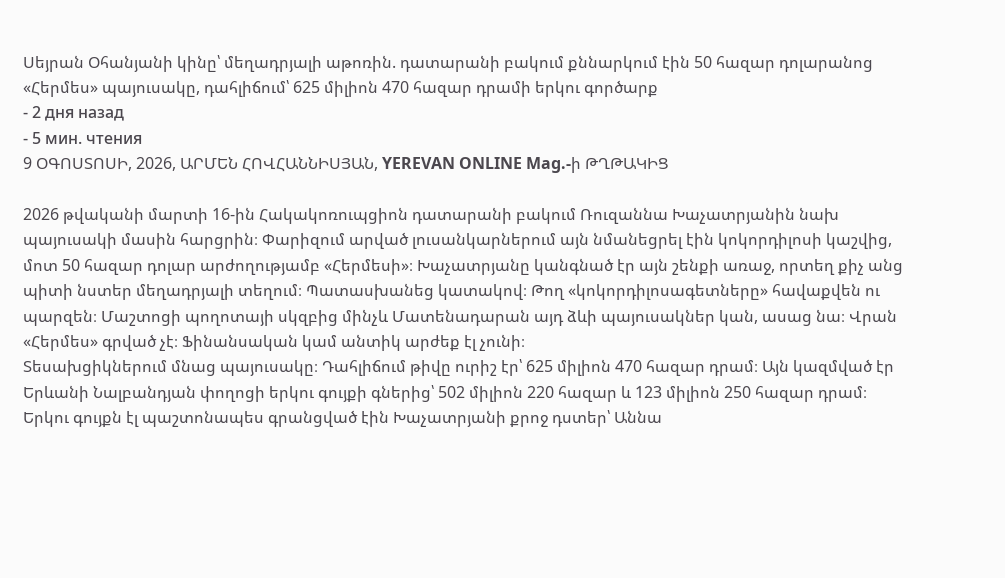Սեյրան Օհանյանի կինը՝ մեղադրյալի աթոռին. դատարանի բակում քննարկում էին 50 հազար դոլարանոց «Հերմես» պայուսակը, դահլիճում՝ 625 միլիոն 470 հազար դրամի երկու գործարք
- 2 дня назад
- 5 мин. чтения
9 ՕԳՈՍՏՈՍԻ, 2026, ԱՐՄԵՆ ՀՈՎՀԱՆՆԻՍՅԱՆ, YEREVAN ONLINE Mag.-ի ԹՂԹԱԿԻՑ

2026 թվականի մարտի 16-ին Հակակոռուպցիոն դատարանի բակում Ռուզաննա Խաչատրյանին նախ պայուսակի մասին հարցրին։ Փարիզում արված լուսանկարներում այն նմանեցրել էին կոկորդիլոսի կաշվից, մոտ 50 հազար դոլար արժողությամբ «Հերմեսի»։ Խաչատրյանը կանգնած էր այն շենքի առաջ, որտեղ քիչ անց պիտի նստեր մեղադրյալի տեղում։ Պատասխանեց կատակով։ Թող «կոկորդիլոսագետները» հավաքվեն ու պարզեն։ Մաշտոցի պողոտայի սկզբից մինչև Մատենադարան այդ ձևի պայուսակներ կան, ասաց նա։ Վրան «Հերմես» գրված չէ։ Ֆինանսական կամ անտիկ արժեք էլ չունի։
Տեսախցիկներում մնաց պայուսակը։ Դահլիճում թիվը ուրիշ էր՝ 625 միլիոն 470 հազար դրամ։ Այն կազմված էր Երևանի Նալբանդյան փողոցի երկու գույքի գներից՝ 502 միլիոն 220 հազար և 123 միլիոն 250 հազար դրամ։ Երկու գույքն էլ պաշտոնապես գրանցված էին Խաչատրյանի քրոջ դստեր՝ Աննա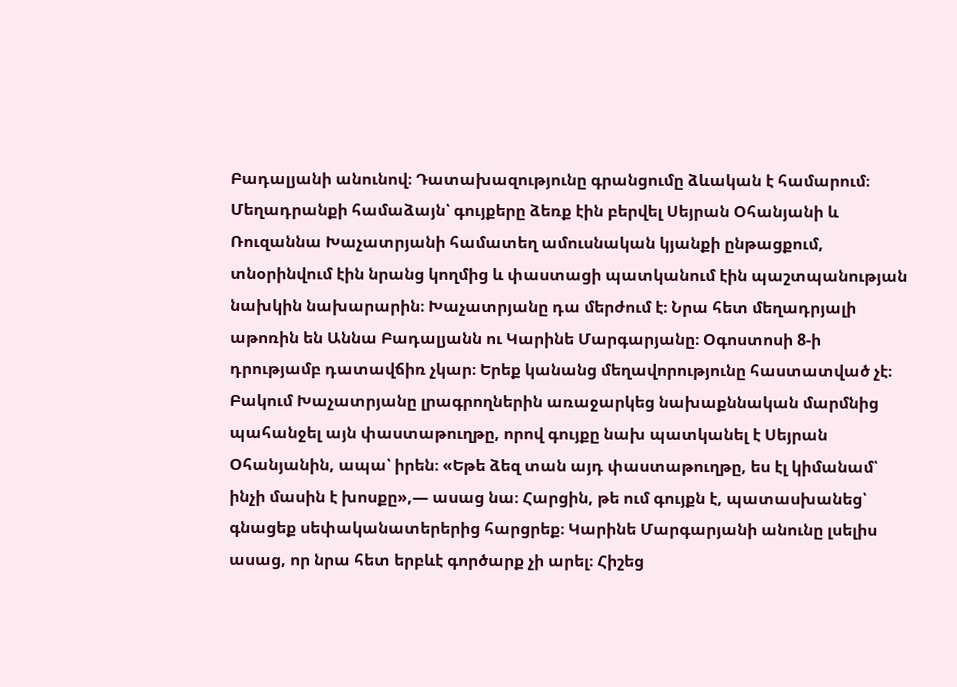Բադալյանի անունով։ Դատախազությունը գրանցումը ձևական է համարում։ Մեղադրանքի համաձայն՝ գույքերը ձեռք էին բերվել Սեյրան Օհանյանի և Ռուզաննա Խաչատրյանի համատեղ ամուսնական կյանքի ընթացքում, տնօրինվում էին նրանց կողմից և փաստացի պատկանում էին պաշտպանության նախկին նախարարին։ Խաչատրյանը դա մերժում է։ Նրա հետ մեղադրյալի աթոռին են Աննա Բադալյանն ու Կարինե Մարգարյանը։ Օգոստոսի 8-ի դրությամբ դատավճիռ չկար։ Երեք կանանց մեղավորությունը հաստատված չէ։
Բակում Խաչատրյանը լրագրողներին առաջարկեց նախաքննական մարմնից պահանջել այն փաստաթուղթը, որով գույքը նախ պատկանել է Սեյրան Օհանյանին, ապա՝ իրեն։ «Եթե ձեզ տան այդ փաստաթուղթը, ես էլ կիմանամ՝ ինչի մասին է խոսքը»,— ասաց նա։ Հարցին, թե ում գույքն է, պատասխանեց՝ գնացեք սեփականատերերից հարցրեք։ Կարինե Մարգարյանի անունը լսելիս ասաց, որ նրա հետ երբևէ գործարք չի արել։ Հիշեց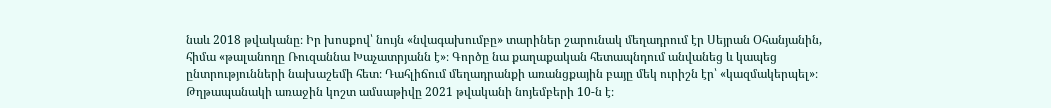նաև 2018 թվականը։ Իր խոսքով՝ նույն «նվագախումբը» տարիներ շարունակ մեղադրում էր Սեյրան Օհանյանին, հիմա «թալանողը Ռուզաննա Խաչատրյանն է»։ Գործը նա քաղաքական հետապնդում անվանեց և կապեց ընտրությունների նախաշեմի հետ։ Դահլիճում մեղադրանքի առանցքային բայը մեկ ուրիշն էր՝ «կազմակերպել»։
Թղթապանակի առաջին կոշտ ամսաթիվը 2021 թվականի նոյեմբերի 10-ն է։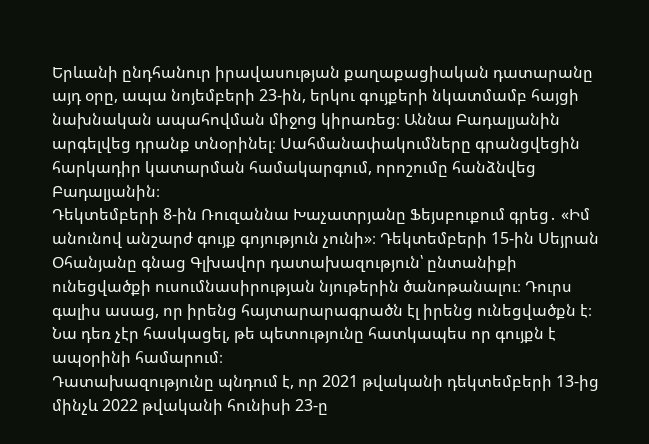Երևանի ընդհանուր իրավասության քաղաքացիական դատարանը այդ օրը, ապա նոյեմբերի 23-ին, երկու գույքերի նկատմամբ հայցի նախնական ապահովման միջոց կիրառեց։ Աննա Բադալյանին արգելվեց դրանք տնօրինել։ Սահմանափակումները գրանցվեցին հարկադիր կատարման համակարգում, որոշումը հանձնվեց Բադալյանին։
Դեկտեմբերի 8-ին Ռուզաննա Խաչատրյանը Ֆեյսբուքում գրեց․ «Իմ անունով անշարժ գույք գոյություն չունի»։ Դեկտեմբերի 15-ին Սեյրան Օհանյանը գնաց Գլխավոր դատախազություն՝ ընտանիքի ունեցվածքի ուսումնասիրության նյութերին ծանոթանալու։ Դուրս գալիս ասաց, որ իրենց հայտարարագրածն էլ իրենց ունեցվածքն է։ Նա դեռ չէր հասկացել, թե պետությունը հատկապես որ գույքն է ապօրինի համարում։
Դատախազությունը պնդում է, որ 2021 թվականի դեկտեմբերի 13-ից մինչև 2022 թվականի հունիսի 23-ը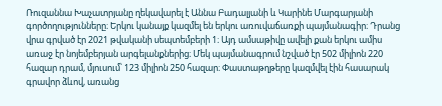Ռուզաննա Խաչատրյանը ղեկավարել է Աննա Բադալյանի և Կարինե Մարգարյանի գործողությունները։ Երկու կանայք կազմել են երկու առուվաճառքի պայմանագիր։ Դրանց վրա գրված էր 2021 թվականի սեպտեմբերի 1։ Այդ ամսաթիվը ավելի քան երկու ամիս առաջ էր նոյեմբերյան արգելանքներից։ Մեկ պայմանագրում նշված էր 502 միլիոն 220 հազար դրամ, մյուսում՝ 123 միլիոն 250 հազար։ Փաստաթղթերը կազմվել էին հասարակ գրավոր ձևով, առանց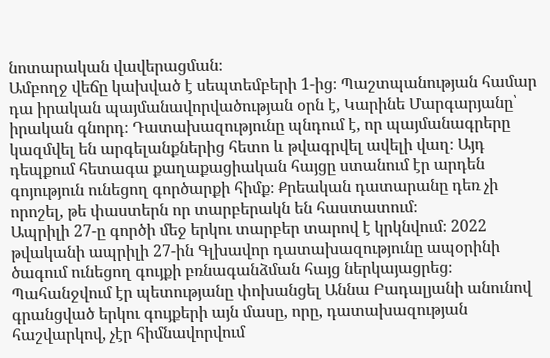նոտարական վավերացման։
Ամբողջ վեճը կախված է սեպտեմբերի 1-ից։ Պաշտպանության համար դա իրական պայմանավորվածության օրն է, Կարինե Մարգարյանը՝ իրական գնորդ։ Դատախազությունը պնդում է, որ պայմանագրերը կազմվել են արգելանքներից հետո և թվագրվել ավելի վաղ։ Այդ դեպքում հետագա քաղաքացիական հայցը ստանում էր արդեն գոյություն ունեցող գործարքի հիմք։ Քրեական դատարանը դեռ չի որոշել, թե փաստերն որ տարբերակն են հաստատում։
Ապրիլի 27-ը գործի մեջ երկու տարբեր տարով է կրկնվում։ 2022 թվականի ապրիլի 27-ին Գլխավոր դատախազությունը ապօրինի ծագում ունեցող գույքի բռնագանձման հայց ներկայացրեց։ Պահանջվում էր պետությանը փոխանցել Աննա Բադալյանի անունով գրանցված երկու գույքերի այն մասը, որը, դատախազության հաշվարկով, չէր հիմնավորվում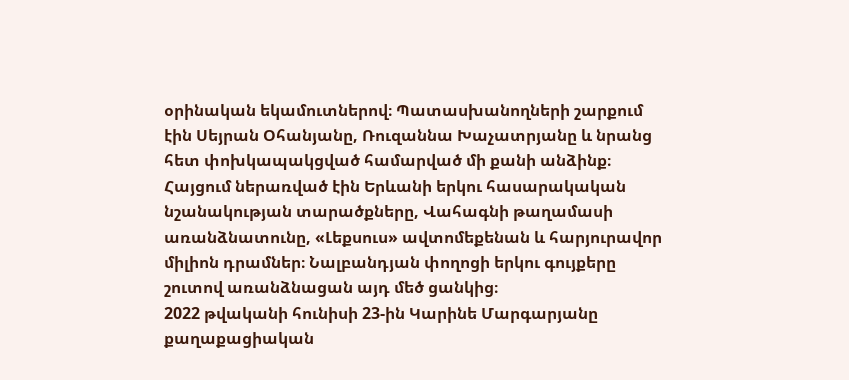օրինական եկամուտներով։ Պատասխանողների շարքում էին Սեյրան Օհանյանը, Ռուզաննա Խաչատրյանը և նրանց հետ փոխկապակցված համարված մի քանի անձինք։ Հայցում ներառված էին Երևանի երկու հասարակական նշանակության տարածքները, Վահագնի թաղամասի առանձնատունը, «Լեքսուս» ավտոմեքենան և հարյուրավոր միլիոն դրամներ։ Նալբանդյան փողոցի երկու գույքերը շուտով առանձնացան այդ մեծ ցանկից։
2022 թվականի հունիսի 23-ին Կարինե Մարգարյանը քաղաքացիական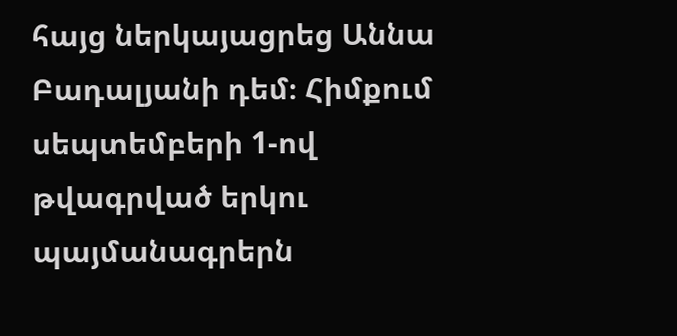հայց ներկայացրեց Աննա Բադալյանի դեմ։ Հիմքում սեպտեմբերի 1-ով թվագրված երկու պայմանագրերն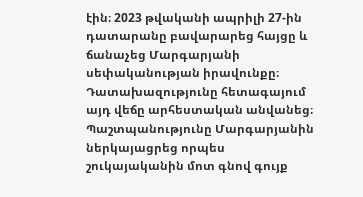էին։ 2023 թվականի ապրիլի 27-ին դատարանը բավարարեց հայցը և ճանաչեց Մարգարյանի սեփականության իրավունքը։ Դատախազությունը հետագայում այդ վեճը արհեստական անվանեց։ Պաշտպանությունը Մարգարյանին ներկայացրեց որպես շուկայականին մոտ գնով գույք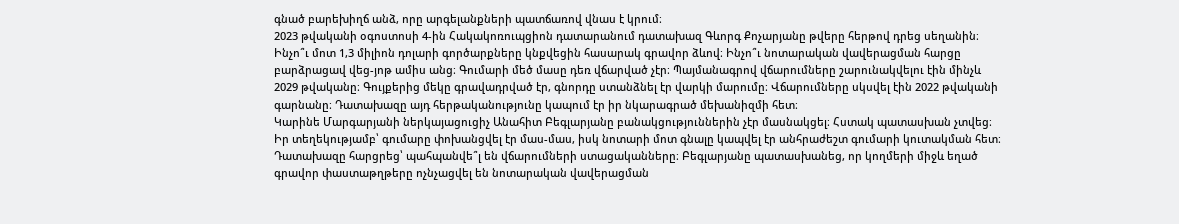գնած բարեխիղճ անձ, որը արգելանքների պատճառով վնաս է կրում։
2023 թվականի օգոստոսի 4-ին Հակակոռուպցիոն դատարանում դատախազ Գևորգ Քոչարյանը թվերը հերթով դրեց սեղանին։ Ինչո՞ւ մոտ 1,3 միլիոն դոլարի գործարքները կնքվեցին հասարակ գրավոր ձևով։ Ինչո՞ւ նոտարական վավերացման հարցը բարձրացավ վեց-յոթ ամիս անց։ Գումարի մեծ մասը դեռ վճարված չէր։ Պայմանագրով վճարումները շարունակվելու էին մինչև 2029 թվականը։ Գույքերից մեկը գրավադրված էր, գնորդը ստանձնել էր վարկի մարումը։ Վճարումները սկսվել էին 2022 թվականի գարնանը։ Դատախազը այդ հերթականությունը կապում էր իր նկարագրած մեխանիզմի հետ։
Կարինե Մարգարյանի ներկայացուցիչ Անահիտ Բեգլարյանը բանակցություններին չէր մասնակցել։ Հստակ պատասխան չտվեց։ Իր տեղեկությամբ՝ գումարը փոխանցվել էր մաս-մաս, իսկ նոտարի մոտ գնալը կապվել էր անհրաժեշտ գումարի կուտակման հետ։ Դատախազը հարցրեց՝ պահպանվե՞լ են վճարումների ստացականները։ Բեգլարյանը պատասխանեց, որ կողմերի միջև եղած գրավոր փաստաթղթերը ոչնչացվել են նոտարական վավերացման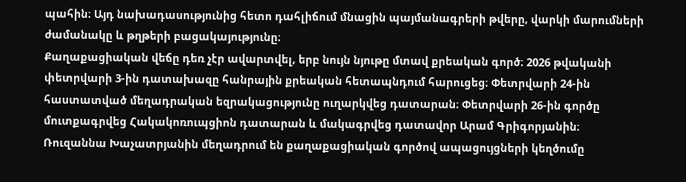պահին։ Այդ նախադասությունից հետո դահլիճում մնացին պայմանագրերի թվերը, վարկի մարումների ժամանակը և թղթերի բացակայությունը։
Քաղաքացիական վեճը դեռ չէր ավարտվել, երբ նույն նյութը մտավ քրեական գործ։ 2026 թվականի փետրվարի 3-ին դատախազը հանրային քրեական հետապնդում հարուցեց։ Փետրվարի 24-ին հաստատված մեղադրական եզրակացությունը ուղարկվեց դատարան։ Փետրվարի 26-ին գործը մուտքագրվեց Հակակոռուպցիոն դատարան և մակագրվեց դատավոր Արամ Գրիգորյանին։
Ռուզաննա Խաչատրյանին մեղադրում են քաղաքացիական գործով ապացույցների կեղծումը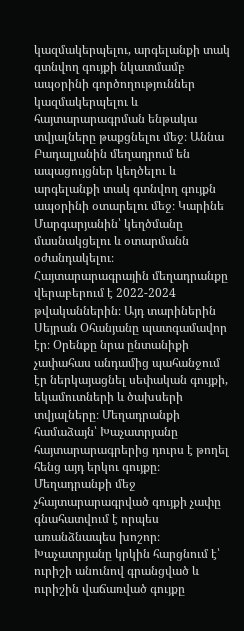կազմակերպելու, արգելանքի տակ գտնվող գույքի նկատմամբ ապօրինի գործողություններ կազմակերպելու և հայտարարագրման ենթակա տվյալները թաքցնելու մեջ։ Աննա Բադալյանին մեղադրում են ապացույցներ կեղծելու և արգելանքի տակ գտնվող գույքն ապօրինի օտարելու մեջ։ Կարինե Մարգարյանին՝ կեղծմանը մասնակցելու և օտարմանն օժանդակելու։
Հայտարարագրային մեղադրանքը վերաբերում է 2022-2024 թվականներին։ Այդ տարիներին Սեյրան Օհանյանը պատգամավոր էր։ Օրենքը նրա ընտանիքի չափահաս անդամից պահանջում էր ներկայացնել սեփական գույքի, եկամուտների և ծախսերի տվյալները։ Մեղադրանքի համաձայն՝ Խաչատրյանը հայտարարագրերից դուրս է թողել հենց այդ երկու գույքը։ Մեղադրանքի մեջ չհայտարարագրված գույքի չափը գնահատվում է որպես առանձնապես խոշոր։ Խաչատրյանը կրկին հարցնում է՝ ուրիշի անունով գրանցված և ուրիշին վաճառված գույքը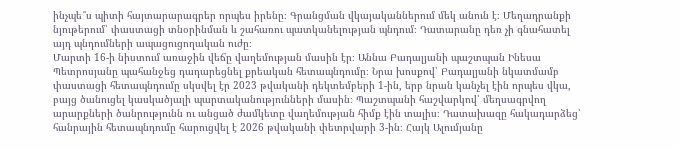ինչպե՞ս պիտի հայտարարագրեր որպես իրենը։ Գրանցման վկայականներում մեկ անուն է։ Մեղադրանքի նյութերում՝ փաստացի տնօրինման և շահառու պատկանելության պնդում։ Դատարանը դեռ չի գնահատել այդ պնդումների ապացուցողական ուժը։
Մարտի 16-ի նիստում առաջին վեճը վաղեմության մասին էր։ Աննա Բադալյանի պաշտպան Ինեսա Պետրոսյանը պահանջեց դադարեցնել քրեական հետապնդումը։ Նրա խոսքով՝ Բադալյանի նկատմամբ փաստացի հետապնդումը սկսվել էր 2023 թվականի դեկտեմբերի 1-ին, երբ նրան կանչել էին որպես վկա, բայց ծանուցել կասկածյալի պարտականությունների մասին։ Պաշտպանի հաշվարկով՝ մեղսագրվող արարքների ծանրությունն ու անցած ժամկետը վաղեմության հիմք էին տալիս։ Դատախազը հակադարձեց՝ հանրային հետապնդումը հարուցվել է 2026 թվականի փետրվարի 3-ին։ Հայկ Ալումյանը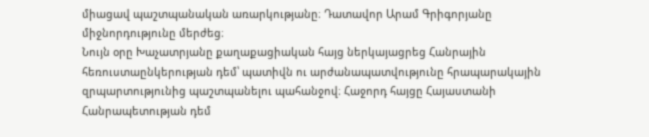միացավ պաշտպանական առարկությանը։ Դատավոր Արամ Գրիգորյանը միջնորդությունը մերժեց։
Նույն օրը Խաչատրյանը քաղաքացիական հայց ներկայացրեց Հանրային հեռուստաընկերության դեմ՝ պատիվն ու արժանապատվությունը հրապարակային զրպարտությունից պաշտպանելու պահանջով։ Հաջորդ հայցը Հայաստանի Հանրապետության դեմ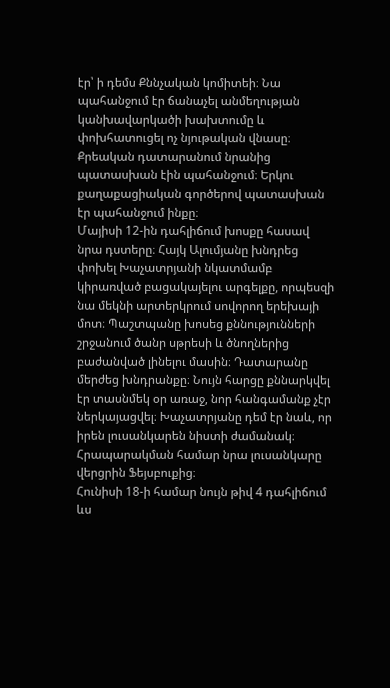էր՝ ի դեմս Քննչական կոմիտեի։ Նա պահանջում էր ճանաչել անմեղության կանխավարկածի խախտումը և փոխհատուցել ոչ նյութական վնասը։ Քրեական դատարանում նրանից պատասխան էին պահանջում։ Երկու քաղաքացիական գործերով պատասխան էր պահանջում ինքը։
Մայիսի 12-ին դահլիճում խոսքը հասավ նրա դստերը։ Հայկ Ալումյանը խնդրեց փոխել Խաչատրյանի նկատմամբ կիրառված բացակայելու արգելքը, որպեսզի նա մեկնի արտերկրում սովորող երեխայի մոտ։ Պաշտպանը խոսեց քննությունների շրջանում ծանր սթրեսի և ծնողներից բաժանված լինելու մասին։ Դատարանը մերժեց խնդրանքը։ Նույն հարցը քննարկվել էր տասնմեկ օր առաջ, նոր հանգամանք չէր ներկայացվել։ Խաչատրյանը դեմ էր նաև, որ իրեն լուսանկարեն նիստի ժամանակ։ Հրապարակման համար նրա լուսանկարը վերցրին Ֆեյսբուքից։
Հունիսի 18-ի համար նույն թիվ 4 դահլիճում ևս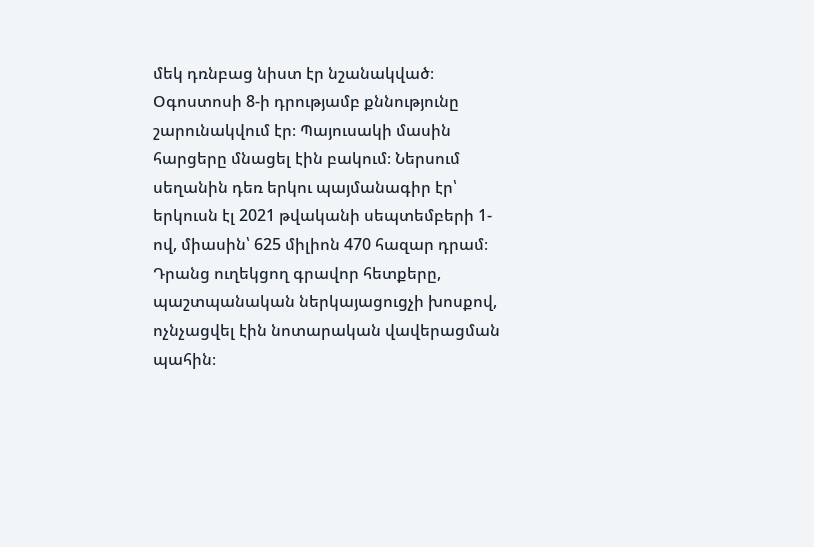մեկ դռնբաց նիստ էր նշանակված։ Օգոստոսի 8-ի դրությամբ քննությունը շարունակվում էր։ Պայուսակի մասին հարցերը մնացել էին բակում։ Ներսում սեղանին դեռ երկու պայմանագիր էր՝ երկուսն էլ 2021 թվականի սեպտեմբերի 1-ով, միասին՝ 625 միլիոն 470 հազար դրամ։ Դրանց ուղեկցող գրավոր հետքերը, պաշտպանական ներկայացուցչի խոսքով, ոչնչացվել էին նոտարական վավերացման պահին։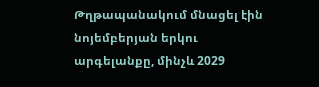Թղթապանակում մնացել էին նոյեմբերյան երկու արգելանքը, մինչև 2029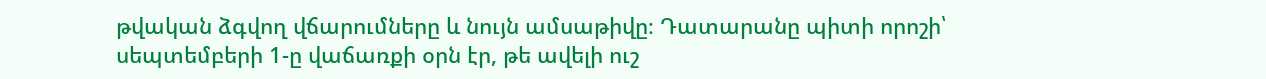թվական ձգվող վճարումները և նույն ամսաթիվը։ Դատարանը պիտի որոշի՝ սեպտեմբերի 1-ը վաճառքի օրն էր, թե ավելի ուշ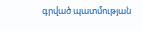գրված պատմության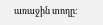առաջին տողը։